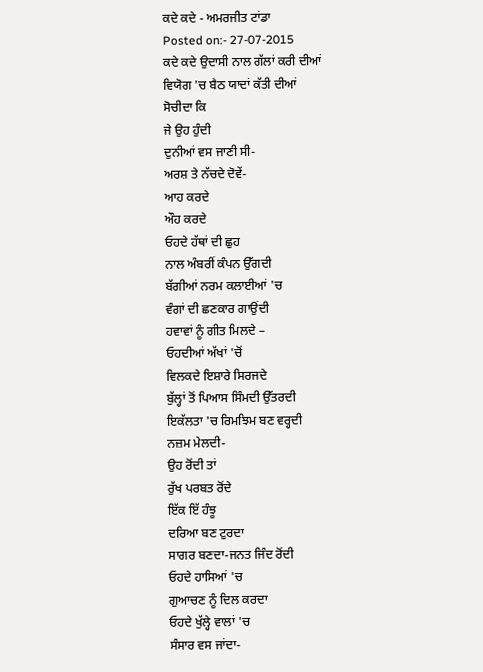ਕਦੇ ਕਦੇ - ਅਮਰਜੀਤ ਟਾਂਡਾ
Posted on:- 27-07-2015
ਕਦੇ ਕਦੇ ਉਦਾਸੀ ਨਾਲ ਗੱਲਾਂ ਕਰੀ ਦੀਆਂ
ਵਿਯੋਗ 'ਚ ਬੈਠ ਯਾਦਾਂ ਕੱਤੀ ਦੀਆਂ
ਸੋਚੀਦਾ ਕਿ
ਜੇ ਉਹ ਹੁੰਦੀ
ਦੁਨੀਆਂ ਵਸ ਜਾਣੀ ਸੀ-
ਅਰਸ਼ ਤੇ ਨੱਚਦੇ ਦੋਵੇਂ-
ਆਹ ਕਰਦੇ
ਔਹ ਕਰਦੇ
ਓਹਦੇ ਹੱਥਾਂ ਦੀ ਛੁਹ
ਨਾਲ ਅੰਬਰੀਂ ਕੰਪਨ ਉੱਗਦੀ
ਬੱਗੀਆਂ ਨਰਮ ਕਲਾਈਆਂ 'ਚ
ਵੰਗਾਂ ਦੀ ਛਣਕਾਰ ਗਾਉਂਦੀ
ਹਵਾਵਾਂ ਨੂੰ ਗੀਤ ਮਿਲਦੇ –
ਓਹਦੀਆਂ ਅੱਖਾਂ 'ਚੋਂ
ਵਿਲਕਦੇ ਇਸ਼ਾਰੇ ਸਿਰਜਦੇ
ਬੁੱਲ੍ਹਾਂ ਤੋਂ ਪਿਆਸ ਸਿੰਮਦੀ ਉੱਤਰਦੀ
ਇਕੱਲਤਾ 'ਚ ਰਿਮਝਿਮ ਬਣ ਵਰ੍ਹਦੀ
ਨਜ਼ਮ ਮੇਲਦੀ-
ਉਹ ਰੋਂਦੀ ਤਾਂ
ਰੁੱਖ ਪਰਬਤ ਰੋਂਦੇ
ਇੱਕ ਇੱ ਹੰਝੂ
ਦਰਿਆ ਬਣ ਟੁਰਦਾ
ਸਾਗਰ ਬਣਦਾ-ਜਨਤ ਜਿੰਦ ਰੋਂਦੀ
ਓਹਦੇ ਹਾਸਿਆਂ 'ਚ
ਗੁਆਚਣ ਨੂੰ ਦਿਲ ਕਰਦਾ
ਓਹਦੇ ਖੁੱਲ੍ਹੇ ਵਾਲਾਂ 'ਚ
ਸੰਸਾਰ ਵਸ ਜਾਂਦਾ-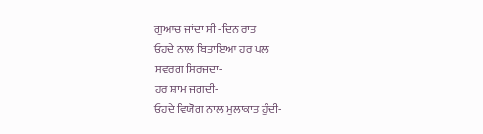ਗੁਆਚ ਜਾਂਦਾ ਸੀ -ਦਿਨ ਰਾਤ
ਓਹਦੇ ਨਾਲ ਬਿਤਾਇਆ ਹਰ ਪਲ
ਸਵਰਗ ਸਿਰਜਦਾ-
ਹਰ ਸ਼ਾਮ ਜਗਦੀ-
ਓਹਦੇ ਵਿਯੋਗ ਨਾਲ ਮੁਲਾਕਾਤ ਹੁੰਦੀ-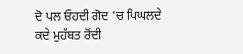ਦੋ ਪਲ ਓਹਦੀ ਗੋਦ 'ਚ ਪਿਘਲਦੇ
ਕਦੇ ਮੁਹੱਬਤ ਰੋਂਦੀ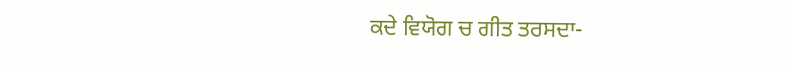ਕਦੇ ਵਿਯੋਗ ਚ ਗੀਤ ਤਰਸਦਾ-